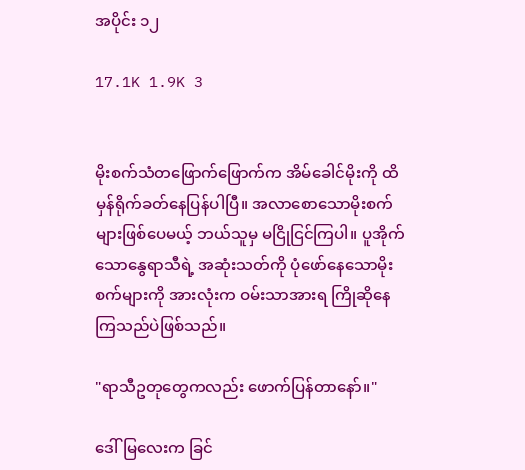အပိုင်း ၁၂

17.1K 1.9K 3


မိုးစက်သံတဖြောက်ဖြောက်က အိမ်ခေါင်မိုးကို ထိမှန်ရိုက်ခတ်နေပြန်ပါပြီ။ အလာစောသောမိုးစက်များဖြစ်ပေမယ့် ဘယ်သူမှ မငြိုငြင်ကြပါ။ ပူအိုက်သောနွေရာသီရဲ့ အဆုံးသတ်ကို ပုံဖော်နေသောမိုးစက်များကို အားလုံးက ဝမ်းသာအားရ ကြိုဆိုနေကြသည်ပဲဖြစ်သည်။

"ရာသီဥတုတွေကလည်း ဖောက်ပြန်တာနော်။"

ဒေါ်မြလေးက ခြင်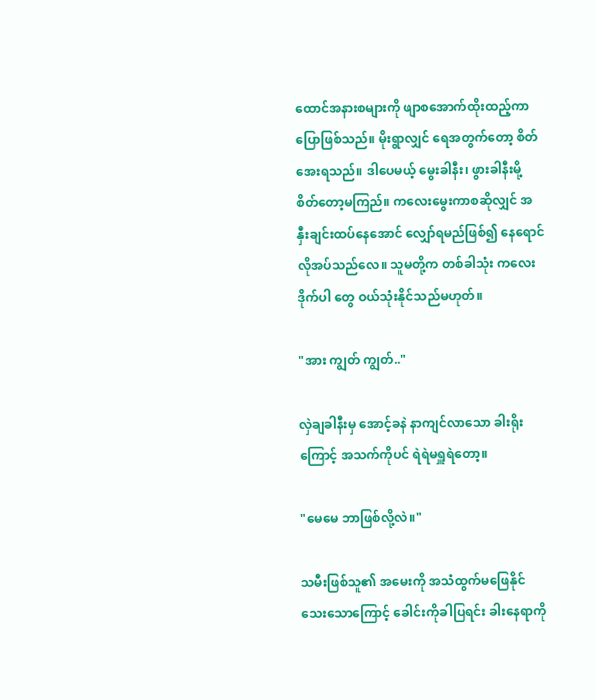ထောင်အနားစများကို ဖျာစအောက်ထိုးထည့်ကာ ပြောဖြစ်သည်။ မိုးရွာလျှင် ရေအတွက်တော့ စိတ်အေးရသည်။ ဒါပေမယ့် မွေးခါနီး၊ ဖွားခါနီးမို့ စိတ်တော့မကြည်။ ကလေးမွေးကာစဆိုလျှင် အနှီးချင်းထပ်နေအောင် လျှော်ရမည်ဖြစ်၍ နေရောင်လိုအပ်သည်လေ။ သူမတို့က တစ်ခါသုံး ကလေး ဒိုက်ပါ တွေ ဝယ်သုံးနိုင်သည်မဟုတ်။

"အား ကျွတ် ကျွတ်.."

လှဲချခါနီးမှ အောင့်ခနဲ နာကျင်လာသော ခါးရိုးကြောင့် အသက်ကိုပင် ရဲရဲမရှူရဲတော့။

"မေမေ ဘာဖြစ်လို့လဲ။"

သမီးဖြစ်သူ၏ အမေးကို အသံထွက်မဖြေနိုင်သေးသောကြောင့် ခေါင်းကိုခါပြရင်း ခါးနေရာကို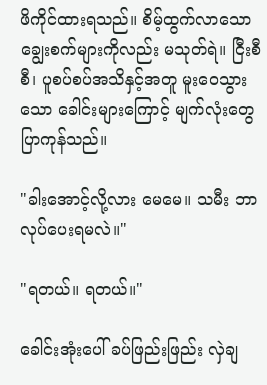ဖိကိုင်ထားရသည်။ စိမ့်ထွက်လာသော ချွေးစက်များကိုလည်း မသုတ်ရဲ။ ငြီးစီစီ၊ ပူစပ်စပ်အသိနှင့်အတူ မူးဝေသွားသော ခေါင်းများကြောင့် မျက်လုံးတွေ ပြာကုန်သည်။

"ခါးအောင့်လို့လား မေမေ။ သမီး ဘာလုပ်ပေးရမလဲ။"

"ရတယ်။ ရတယ်။"

ခေါင်းအုံးပေါ် ခပ်ဖြည်းဖြည်း လှဲချ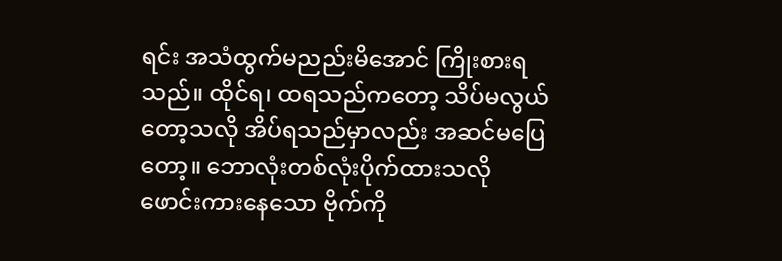ရင်း အသံထွက်မညည်းမိအောင် ကြိုးစားရသည်။ ထိုင်ရ၊ ထရသည်ကတော့ သိပ်မလွယ်တော့သလို အိပ်ရသည်မှာလည်း အဆင်မပြေတော့။ ဘောလုံးတစ်လုံးပိုက်ထားသလို ဖောင်းကားနေသော ဗိုက်ကို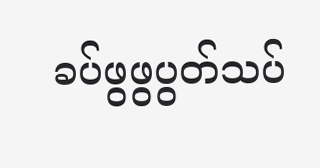ခပ်ဖွဖွပွတ်သပ်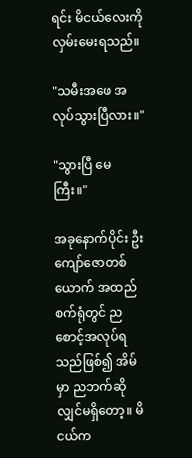ရင်း မိငယ်လေးကို လှမ်းမေးရသည်။

"သမီးအဖေ အလုပ်သွားပြီလား။"

"သွားပြီ မေကြီး။"

အခုနောက်ပိုင်း ဦးကျော်ဇောတစ်ယောက် အထည်စက်ရုံတွင် ညစောင့်အလုပ်ရသည်ဖြစ်၍ အိမ်မှာ ညဘက်ဆိုလျှင်မရှိတော့။ မိငယ်က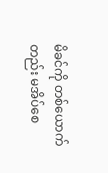မိခင်ကို တစ်ယောက်တည်း မအိပ်စေ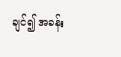ချင်၍ အခန်း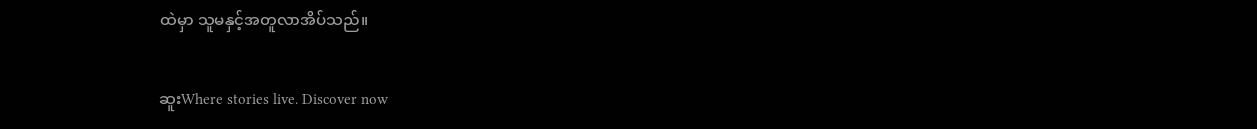ထဲမှာ သူမနှင့်အတူလာအိပ်သည်။

ဆူးWhere stories live. Discover now